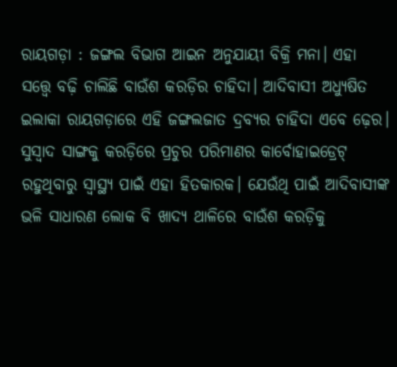ରାୟଗଡ଼ା : ଜଙ୍ଗଲ ବିଭାଗ ଆଇନ ଅନୁଯାୟୀ ବିକ୍ରି ମନା। ଏହା ସତ୍ତ୍ବେ ବଢ଼ି ଚାଲିଛି ବାଉଁଶ କରଡ଼ିର ଚାହିଦା। ଆଦିବାସୀ ଅଧ୍ୟୁଷିତ ଇଲାକା ରାୟଗଡ଼ାରେ ଏହି ଜଙ୍ଗଲଜାତ ଦ୍ରବ୍ୟର ଚାହିଦା ଏବେ ଢ଼େର। ସୁସ୍ବାଦ ସାଙ୍ଗକୁ କରଡ଼ିରେ ପ୍ରଚୁର ପରିମାଣର କାର୍ବୋହାଇଡ୍ରେଟ୍ ରହୁଥିବାରୁ ସ୍ବାସ୍ଥ୍ୟ ପାଇଁ ଏହା ହିତକାରକ। ଯେଉଁଥି ପାଇଁ ଆଦିବାସୀଙ୍କ ଭଳି ସାଧାରଣ ଲୋକ ବି ଖାଦ୍ୟ ଥାଳିରେ ବାଉଁଶ କରଡ଼ିକୁ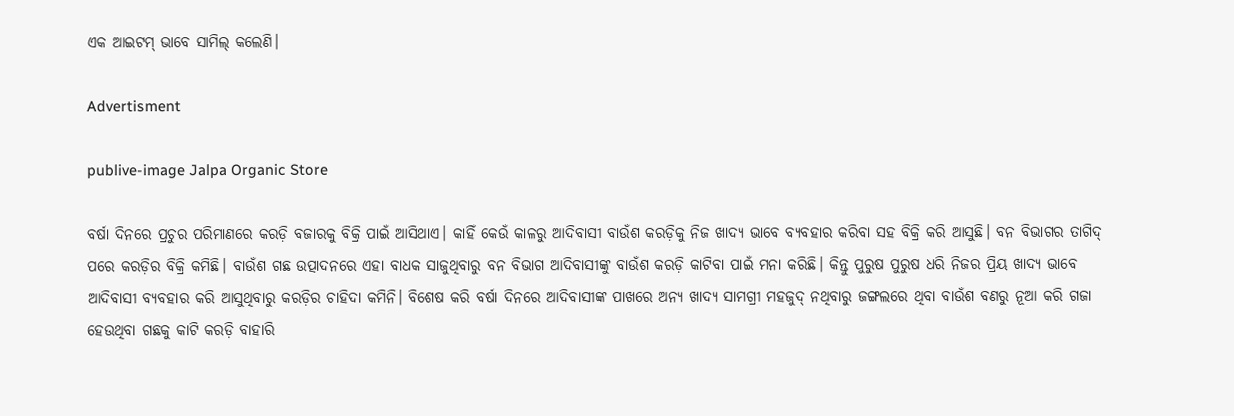ଏକ ଆଇଟମ୍ ଭାବେ ସାମିଲ୍ କଲେଣି।

Advertisment

publive-image Jalpa Organic Store

ବର୍ଷା ଦିନରେ ପ୍ରଚୁର ପରିମାଣରେ କରଡ଼ି ବଜାରକୁ ବିକ୍ରି ପାଇଁ ଆସିଥାଏ। କାହିଁ କେଉଁ କାଳରୁ ଆଦିବାସୀ ବାଉଁଶ କରଡ଼ିକୁ ନିଜ ଖାଦ୍ୟ ଭାବେ ବ୍ୟବହାର କରିବା ସହ ବିକ୍ରି କରି ଆସୁଛି। ବନ ବିଭାଗର ତାଗିଦ୍ ପରେ କରଡ଼ିର ବିକ୍ରି କମିଛି। ବାଉଁଶ ଗଛ ଉତ୍ପାଦନରେ ଏହା ବାଧକ ସାଜୁଥିବାରୁ ବନ ବିଭାଗ ଆଦିବାସୀଙ୍କୁ ବାଉଁଶ କରଡ଼ି କାଟିବା ପାଇଁ ମନା କରିଛି। କିନ୍ତୁ ପୁରୁଷ ପୁରୁଷ ଧରି ନିଜର ପ୍ରିୟ ଖାଦ୍ୟ ଭାବେ ଆଦିବାସୀ ବ୍ୟବହାର କରି ଆସୁଥିବାରୁ କରଡ଼ିର ଚାହିଦା କମିନି। ବିଶେଷ କରି ବର୍ଷା ଦିନରେ ଆଦିବାସୀଙ୍କ ପାଖରେ ଅନ୍ୟ ଖାଦ୍ୟ ସାମଗ୍ରୀ ମହଜୁଦ୍ ନଥିବାରୁ ଜଙ୍ଗଲରେ ଥିବା ବାଉଁଶ ବଣରୁ ନୂଆ କରି ଗଜା ହେଉଥିବା ଗଛକୁ କାଟି କରଡ଼ି ବାହାରି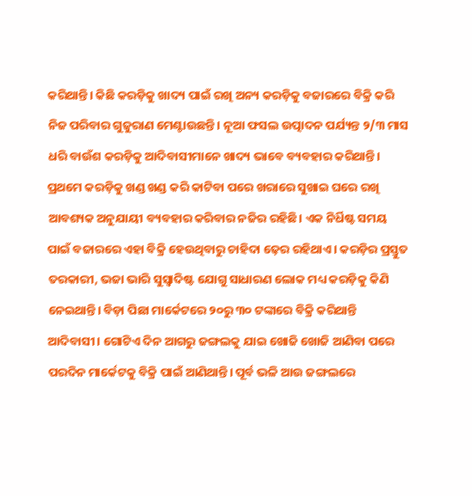କରିଥାନ୍ତି। କିଛି କରଡ଼ିକୁ ଖାଦ୍ୟ ପାଇଁ ରଖି ଅନ୍ୟ କରଡ଼ିକୁ ବଜାରରେ ବିକ୍ରି କରି ନିଜ ପରିବାର ଗୁଜୁରାଣ ମେଣ୍ଟାଉଛନ୍ତି। ନୂଆ ଫସଲ ଉତ୍ପାଦନ ପର୍ଯ୍ୟନ୍ତ ୨/୩ ମାସ ଧରି ବାଉଁଶ କରଡ଼ିକୁ ଆଦିବାସୀମାନେ ଖାଦ୍ୟ ଭାବେ ବ୍ୟବହାର କରିଥାନ୍ତି। ପ୍ରଥମେ କରଡ଼ିକୁ ଖଣ୍ଡ ଖଣ୍ଡ କରି କାଟିବା ପରେ ଖରାରେ ସୁଖାଇ ଘରେ ରଖି ଆବଶ୍ୟକ ଅନୁଯାୟୀ ବ୍ୟବହାର କରିବାର ନଜିର ରହିଛି। ଏକ ନିର୍ଧିଷ୍ଟ ସମୟ ପାଇଁ ବଜାରରେ ଏହା ବିକ୍ରି ହେଉଥିବାରୁ ଚାହିଦା ଢ଼େର ରହିଥାଏ। କରଡ଼ିର ପ୍ରସ୍ତୁତ ତରକାରୀ, ଭଜା ଭାରି ସୁସ୍ବାଦିଷ୍ଟ ଯୋଗୁ ସାଧାରଣ ଲୋକ ମଧ୍ୟ କରଡ଼ିକୁ କିଣି ନେଇଥାନ୍ତି। ବିଡ଼ା ପିଛା ମାର୍କେଟରେ ୨୦ରୁ ୩୦ ଟଙ୍କାରେ ବିକ୍ରି କରିଥାନ୍ତି ଆଦିବାସୀ। ଗୋଟିଏ ଦିନ ଆଗରୁ ଜଙ୍ଗଲକୁ ଯାଇ ଖୋଜି ଖୋଜି ଆଣିବା ପରେ ପରଦିନ ମାର୍କେଟକୁ ବିକ୍ରି ପାଇଁ ଆଣିଥାନ୍ତି। ପୂର୍ବ ଭଳି ଆଉ ଜଙ୍ଗଲରେ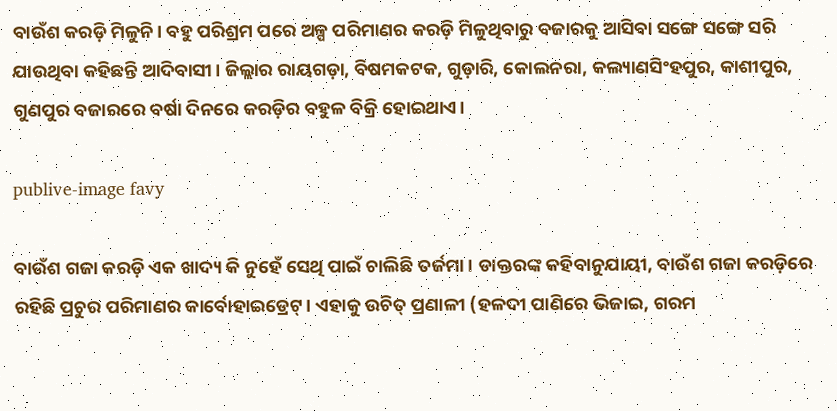ବାଉଁଶ କରଡ଼ି ମିଳୁନି। ବହୁ ପରିଶ୍ରମ ପରେ ଅଳ୍ପ ପରିମାଣର କରଡ଼ି ମିଳୁଥିବାରୁ ବଜାରକୁ ଆସିବା ସଙ୍ଗେ ସଙ୍ଗେ ସରି ଯାଉଥିବା କହିଛନ୍ତି ଆଦିବାସୀ। ଜିଲ୍ଲାର ରାୟଗଡ଼ା, ବିଷମକଟକ, ଗୁଡ଼ାରି, କୋଲନରା, କଲ୍ୟାଣସିଂହପୁର, କାଶୀପୁର, ଗୁଣପୁର ବଜାରରେ ବର୍ଷା ଦିନରେ କରଡ଼ିର ବହୁଳ ବିକ୍ରି ହୋଇଥାଏ।

publive-image favy

ବାଉଁଶ ଗଜା କରଡ଼ି ଏକ ଖାଦ୍ୟ କି ନୁହେଁ ସେଥି ପାଇଁ ଚାଲିଛି ତର୍ଜମା। ଡାକ୍ତରଙ୍କ କହିବାନୁଯାୟୀ, ବାଉଁଶ ଗଜା କରଡ଼ିରେ ରହିଛି ପ୍ରଚୁର ପରିମାଣର କାର୍ବୋହାଇଡ୍ରେଟ୍। ଏହାକୁ ଉଚିତ୍ ପ୍ରଣାଳୀ (ହଳଦୀ ପାଣିରେ ଭିଜାଇ, ଗରମ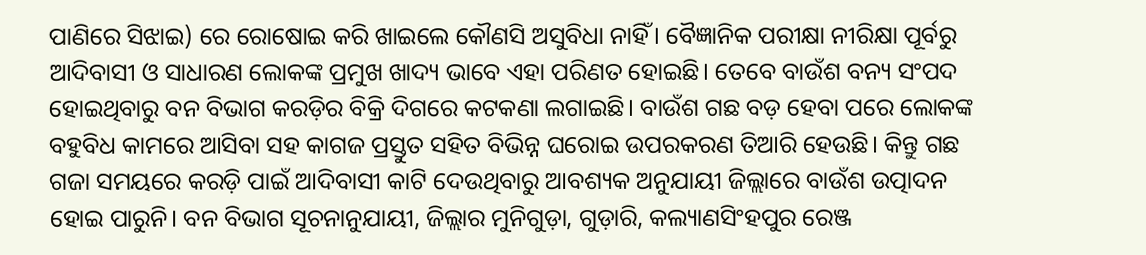ପାଣିରେ ସିଝାଇ) ରେ ରୋଷୋଇ କରି ଖାଇଲେ କୌଣସି ଅସୁବିଧା ନାହିଁ। ବୈଜ୍ଞାନିକ ପରୀକ୍ଷା ନୀରିକ୍ଷା ପୂର୍ବରୁ ଆଦିବାସୀ ଓ ସାଧାରଣ ଲୋକଙ୍କ ପ୍ରମୁଖ ଖାଦ୍ୟ ଭାବେ ଏହା ପରିଣତ ହୋଇଛି। ତେବେ ବାଉଁଶ ବନ୍ୟ ସଂପଦ ହୋଇଥିବାରୁ ବନ ବିଭାଗ କରଡ଼ିର ବିକ୍ରି ଦିଗରେ କଟକଣା ଲଗାଇଛି। ବାଉଁଶ ଗଛ ବଡ଼ ହେବା ପରେ ଲୋକଙ୍କ ବହୁବିଧ କାମରେ ଆସିବା ସହ କାଗଜ ପ୍ରସ୍ତୁତ ସହିତ ବିଭିନ୍ନ ଘରୋଇ ଉପରକରଣ ତିଆରି ହେଉଛି। କିନ୍ତୁ ଗଛ ଗଜା ସମୟରେ କରଡ଼ି ପାଇଁ ଆଦିବାସୀ କାଟି ଦେଉଥିବାରୁ ଆବଶ୍ୟକ ଅନୁଯାୟୀ ଜିଲ୍ଲାରେ ବାଉଁଶ ଉତ୍ପାଦନ ହୋଇ ପାରୁନି। ବନ ବିଭାଗ ସୂଚନାନୁଯାୟୀ, ଜିଲ୍ଲାର ମୁନିଗୁଡ଼ା, ଗୁଡ଼ାରି, କଲ୍ୟାଣସିଂହପୁର ରେଞ୍ଜ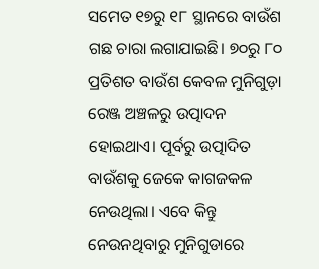ସମେତ ୧୭ରୁ ୧୮ ସ୍ଥାନରେ ବାଉଁଶ ଗଛ ଚାରା ଲଗାଯାଇଛି। ୭୦ରୁ ୮୦ ପ୍ରତିଶତ ବାଉଁଶ କେବଳ ମୁନିଗୁଡ଼ା ରେଞ୍ଜ ଅଞ୍ଚଳରୁ ଉତ୍ପାଦନ ହୋଇଥାଏ। ପୂର୍ବରୁ ଉତ୍ପାଦିତ ବାଉଁଶକୁ ଜେକେ କାଗଜକଳ ନେଉଥିଲା। ଏବେ କିନ୍ତୁ ନେଉନଥିବାରୁ ମୁନିଗୁଡାରେ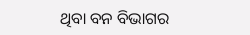ଥିବା ବନ ବିଭାଗର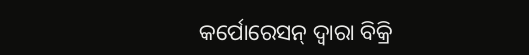କର୍ପୋରେସନ୍ ଦ୍ବାରା ବିକ୍ରି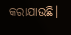କରାଯାଉଛି।